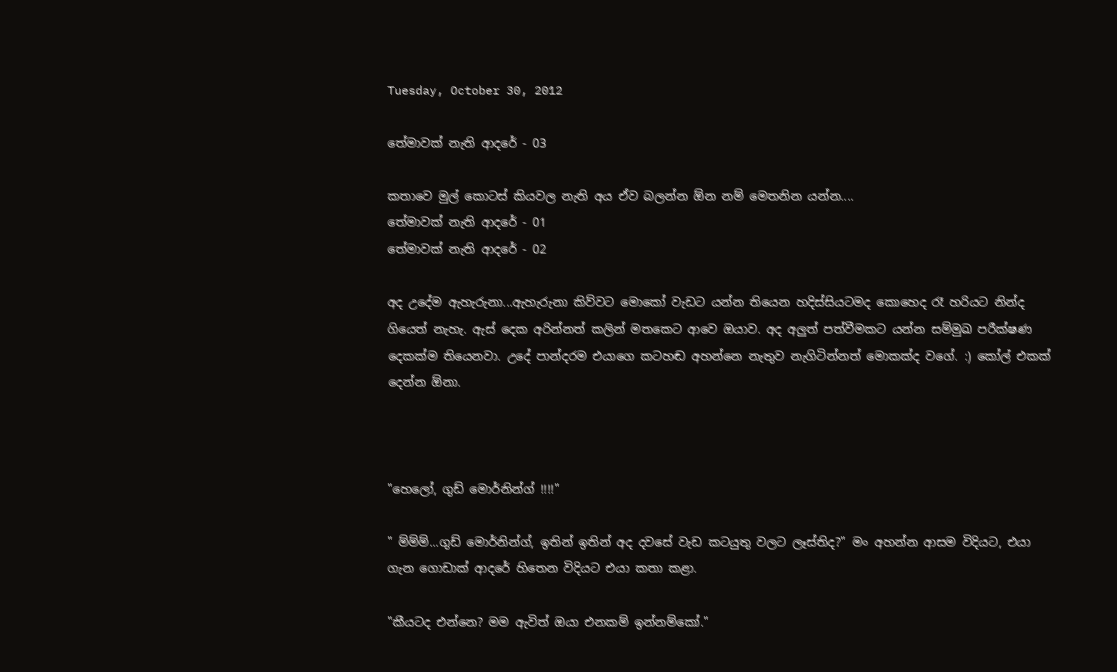Tuesday, October 30, 2012

තේමාවක් නැති ආදරේ - 03

කතාවෙ මුල් කොටස් කියවල නැති අය ඒව බලන්න ඕන නම් මෙතනින යන්න....
තේමාවක් නැති ආදරේ - 01
තේමාවක් නැති ආදරේ - 02

අද උදේම ඇහැරුනා...ඇහැරුනා කිව්වට මොකෝ වැඩට යන්න තියෙන හදිස්සියටමද කොහෙද රෑ හරියට නින්ද ගියෙත් නැහැ. ඇස් දෙක අරින්නත් කලින් මතකෙට ආවෙ ඔයාව. අද අලුත් පත්වීමකට යන්න සම්මුඛ පරීක්ෂණ දෙකක්ම තියෙනවා. උදේ පාන්දරම එයාගෙ කටහඬ අහන්නෙ නැතුව නැගිටින්නත් මොකක්ද වගේ. :) කෝල් එකක් දෙන්න ඕනා.



"හෙලෝ, ගුඩ් මොර්නින්ග් !!!!"

" ම්ම්ම්...ගුඩ් මොර්නින්ග්, ඉතින් ඉතින් අද දවසේ වැඩ කටයුතු වලට ලෑස්තිද?" මං අහන්න ආසම විදියට, එයා ගැන ගොඩාක් ආදරේ හිතෙන විදියට එයා කතා කළා.

"කීයටද එන්නෙ? මම ඇවිත් ඔයා එනකම් ඉන්නම්කෝ."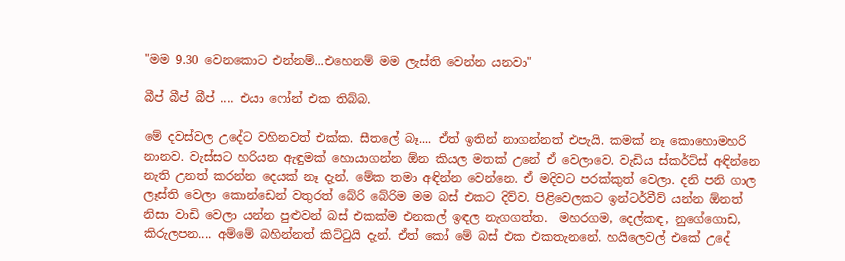"මම 9.30 වෙනකොට එන්නම්...එහෙනම් මම ලැස්ති වෙන්න යනවා"

බීප් බීප් බීප් .... එයා ෆෝන් එක තිබ්බ.

මේ දවස්වල උදේට වහිනවත් එක්ක. සීතලේ බෑ.... ඒත් ඉතින් නාගන්නත් එපැයි. කමක් නෑ කොහොමහරි නානව. වැස්සට හරියන ඇඳුමක් හොයාගන්න ඕන කියල මතක් උනේ ඒ වෙලාවෙ. වැඩිය ස්කර්ට්ස් අඳින්නෙ නැති උනත් කරන්න දෙයක් නෑ දැන්. මේක තමා අඳින්න වෙන්නෙ. ඒ මදිවට පරක්කුත් වෙලා. දනි පනි ගාල ලෑස්ති වෙලා කොන්ඩෙන් වතුරත් බේරි බේරිම මම බස් එකට දිව්ව. පිළිවෙලකට ඉන්ටර්වීව් යන්න ඕනත් නිසා වාඩි වෙලා යන්න පුළුවන් බස් එකක්ම එනකල් ඉඳල නැගගත්ත.  මහරගම, දෙල්කඳ, නුගේගොඩ, කිරුලපන.... අම්මේ බහින්නත් කිට්ටුයි දැන්. ඒත් කෝ මේ බස් එක එකතැනනේ. හයිලෙවල් එකේ උදේ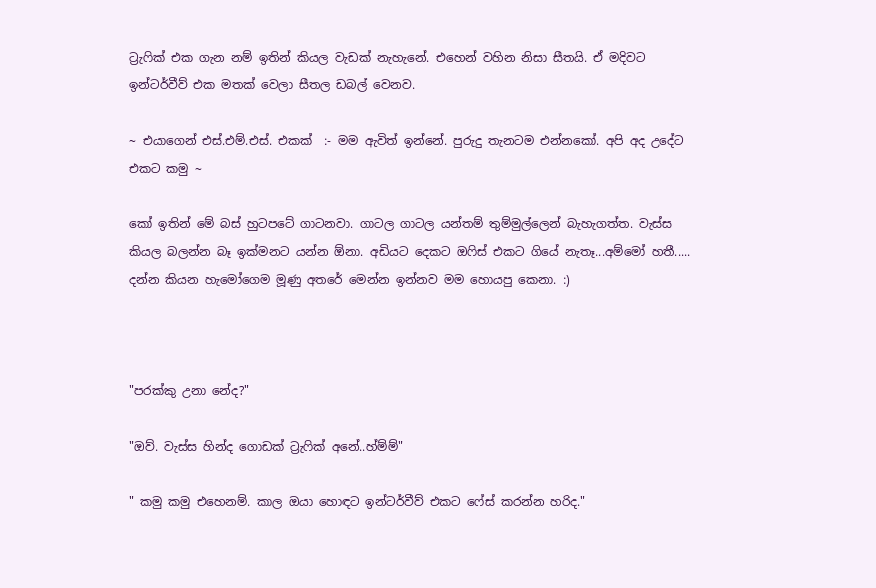ට්‍රැෆික් එක ගැන නම් ඉතින් කියල වැඩක් නැහැනේ. එහෙන් වහින නිසා සීතයි. ඒ මදිවට ඉන්ටර්වීව් එක මතක් වෙලා සීතල ඩබල් වෙනව.

~ එයාගෙන් එස්.එම්.එස්. එකක්  :- මම ඇවිත් ඉන්නේ. පුරුදු තැනටම එන්නකෝ. අපි අද උදේට එකට කමු ~

කෝ ඉතින් මේ බස් හුටපටේ ගාටනවා. ගාටල ගාටල යන්තම් තුම්මුල්ලෙන් බැහැගත්ත. වැස්ස කියල බලන්න බෑ ඉක්මනට යන්න ඕනා. අඩියට දෙකට ඔෆිස් එකට ගියේ නැතෑ...අම්මෝ හතී.....
දන්න කියන හැමෝගෙම මූණු අතරේ මෙන්න ඉන්නව මම හොයපු කෙනා. :)



"පරක්කු උනා නේද?"

"ඔව්. වැස්ස හින්ද ගොඩක් ට්‍රැෆික් අනේ..හ්ම්ම්"

" කමු කමු එහෙනම්. කාල ඔයා හොඳට ඉන්ටර්වීව් එකට ෆේස් කරන්න හරිද."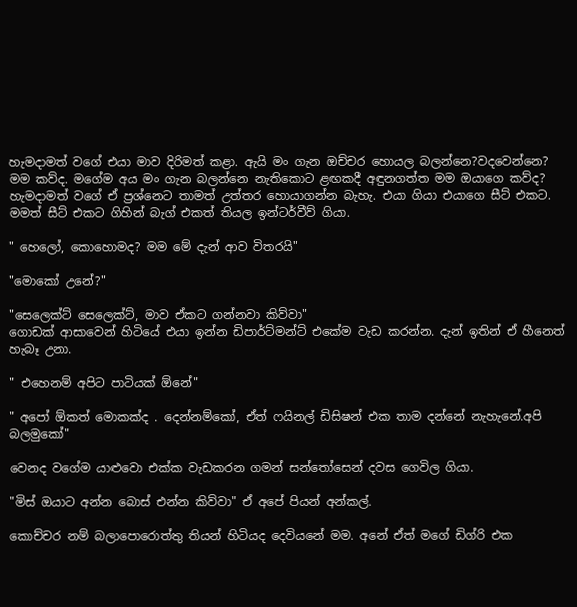හැමදාමත් වගේ එයා මාව දිරිමත් කළා. ඇයි මං ගැන ඔච්චර හොයල බලන්නෙ?වදවෙන්නෙ? මම කව්ද. මගේම අය මං ගැන බලන්නෙ නැතිකොට ළඟකදී අඳුනගත්ත මම ඔයාගෙ කව්ද?
හැමදාමත් වගේ ඒ ප්‍රශ්නෙට තාමත් උත්තර හොයාගන්න බැහැ. එයා ගියා එයාගෙ සීට් එකට. මමත් සීට් එකට ගිහින් බැග් එකත් තියල ඉන්ටර්වීව් ගියා.

" හෙලෝ, කොහොමද? මම මේ දැන් ආව විතරයි"

"මොකෝ උනේ?"

"සෙලෙක්ට් සෙලෙක්ට්, මාව ඒකට ගන්නවා කිව්වා"
ගොඩක් ආසාවෙන් හිටියේ එයා ඉන්න ඩිපාර්ට්මන්ට් එකේම වැඩ කරන්න. දැන් ඉතින් ඒ හීනෙත් හැබෑ උනා.

" එහෙනම් අපිට පාටියක් ඕනේ"

" අපෝ ඕකත් මොකක්ද . දෙන්නම්කෝ, ඒත් ෆයිනල් ඩිසිෂන් එක තාම දන්නේ නැහැනේ.අපි බලමුකෝ"

වෙනද වගේම යාළුවො එක්ක වැඩකරන ගමන් සන්තෝසෙන් දවස ගෙවිල ගියා.

"මිස් ඔයාට අන්න බොස් එන්න කිව්වා" ඒ අපේ පියන් අන්කල්.

කොච්චර නම් බලාපොරොත්තු තියන් හිටියද දෙවියනේ මම. අනේ ඒත් මගේ ඩිග්රි එක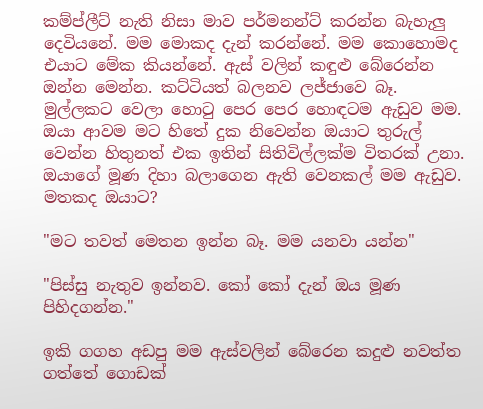කම්ප්ලීට් නැති නිසා මාව පර්මනන්ට් කරන්න බැහැලු දෙවියනේ. මම මොකද දැන් කරන්නේ. මම කොහොමද එයාට මේක කියන්නේ. ඇස් වලින් කඳුළු බේරෙන්න ඔන්න මෙන්න. කට්ටියත් බලනව ලජ්ජාවෙ බෑ. මුල්ලකට වෙලා හොටු පෙර පෙර හොඳටම ඇඩුව මම. ඔයා ආවම මට හිතේ දුක නිවෙන්න ඔයාට තුරුල් වෙන්න හිතුනත් එක ඉතින් සිතිවිල්ලක්ම විතරක් උනා. ඔයාගේ මූණ දිහා බලාගෙන ඇති වෙනකල් මම ඇඩුව. මතකද ඔයාට?

"මට තවත් මෙතන ඉන්න බෑ. මම යනවා යන්න"

"පිස්සු නැතුව ඉන්නව. කෝ කෝ දැන් ඔය මූණ පිහිදගන්න."

ඉකි ගගහ අඩපු මම ඇස්වලින් බේරෙන කදුළු නවත්ත ගත්තේ ගොඩක්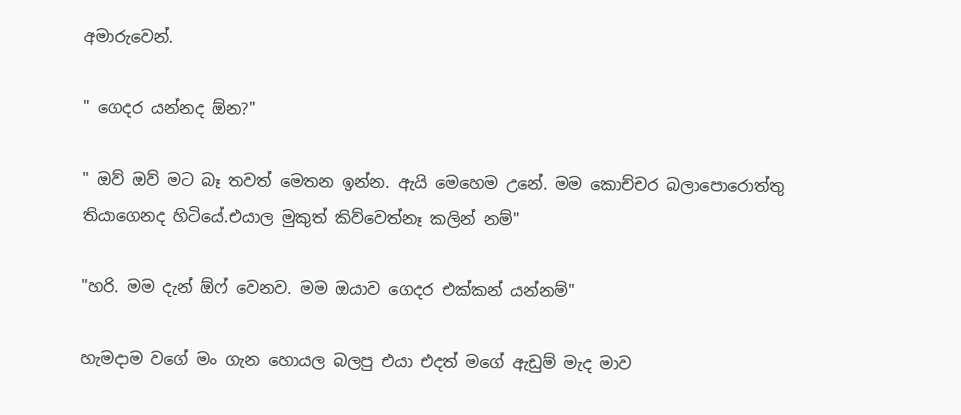අමාරුවෙන්.

" ගෙදර යන්නද ඕන?"

" ඔව් ඔව් මට බෑ තවත් මෙතන ඉන්න. ඇයි මෙහෙම උනේ. මම කොච්චර බලාපොරොත්තු තියාගෙනද හිටියේ.එයාල මුකුත් කිව්වෙත්නෑ කලින් නම්"

"හරි. මම දැන් ඕෆ් වෙනව. මම ඔයාව ගෙදර එක්කන් යන්නම්"

හැමදාම වගේ මං ගැන හොයල බලපු එයා එදත් මගේ ඇඩුම් මැද මාව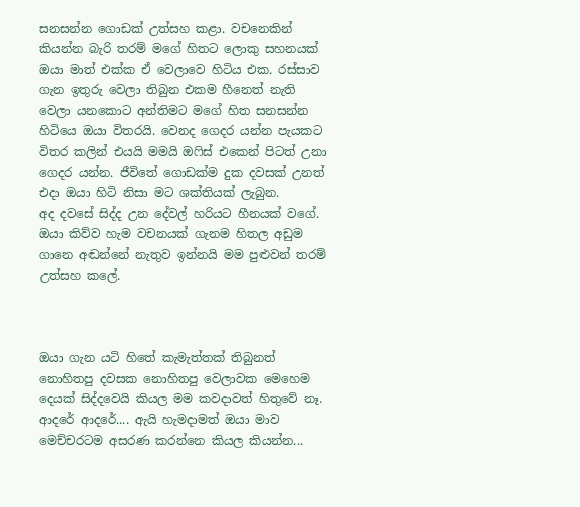සනසන්න ගොඩක් උත්සහ කළා. වචනෙකින් කියන්න බැරි තරම් මගේ හිතට ලොකු සහනයක් ඔයා මාත් එක්ක ඒ වෙලාවෙ හිටිය එක. රස්සාව ගැන ඉතුරු වෙලා තිබුන එකම හීනෙත් නැති වෙලා යනකොට අන්තිමට මගේ හිත සනසන්න හිටියෙ ඔයා විතරයි. වෙනද ගෙදර යන්න පැයකට  විතර කලින් එයයි මමයි ඔෆිස් එකෙන් පිටත් උනා ගෙදර යන්න. ජීවිතේ ගොඩක්ම දුක දවසක් උනත් එදා ඔයා හිටි නිසා මට ශක්තියක් ලැබුන.
අද දවසේ සිද්ද උන දේවල් හරියට හීනයක් වගේ. ඔයා කිව්ව හැම වචනයක් ගැනම හිතල අඩුම ගානෙ අඬන්නේ නැතුව ඉන්නයි මම පුළුවන් තරම් උත්සහ කලේ.



ඔයා ගැන යටි හිතේ කැමැත්තක් තිබුනත් නොහිතපු දවසක නොහිතපු වෙලාවක මෙහෙම දෙයක් සිද්දවෙයි කියල මම කවදාවත් හිතුවේ නෑ. ආදරේ ආදරේ.... ඇයි හැමදාමත් ඔයා මාව මෙච්චරටම අසරණ කරන්නෙ කියල කියන්න...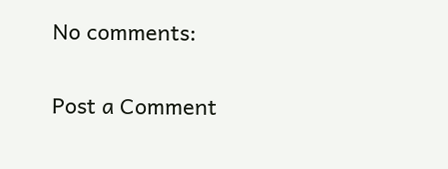No comments:

Post a Comment